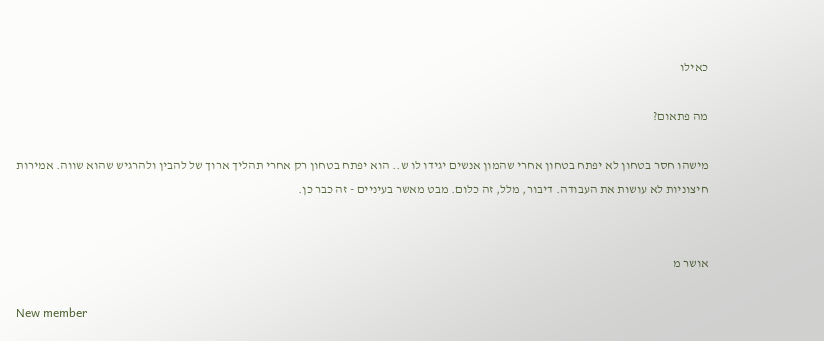כאילו

מה פתאום?

מישהו חסר בטחון לא יפתח בטחון אחרי שהמון אנשים יגידו לו ש.. הוא יפתח בטחון רק אחרי תהליך ארוך של להבין ולהרגיש שהוא שווה. אמירות חיצוניות לא עושות את העבודה. דיבור, מלל, זה כלום. מבט מאשר בעיניים - זה כבר כן.


אושר מ

New member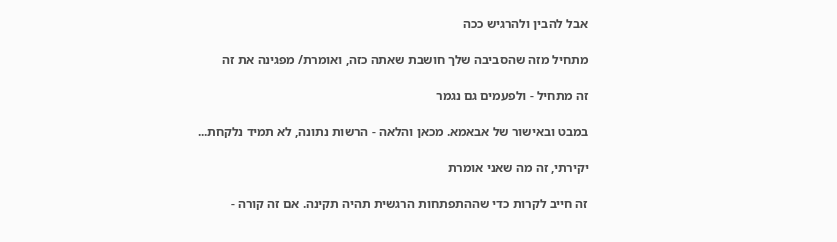אבל להבין ולהרגיש ככה

מתחיל מזה שהסביבה שלך חושבת שאתה כזה, ואומרת/ מפגינה את זה

זה מתחיל - ולפעמים גם נגמר

במבט ובאישור של אבאמא. מכאן והלאה - הרשות נתונה, לא תמיד נלקחת...

יקירתי, זה מה שאני אומרת

זה חייב לקרות כדי שההתפתחות הרגשית תהיה תקינה. אם זה קורה -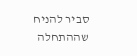סביר להניח שההתחלה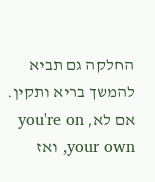החלקה גם תביא להמשך בריא ותקין. אם לא, you're on your own, ואז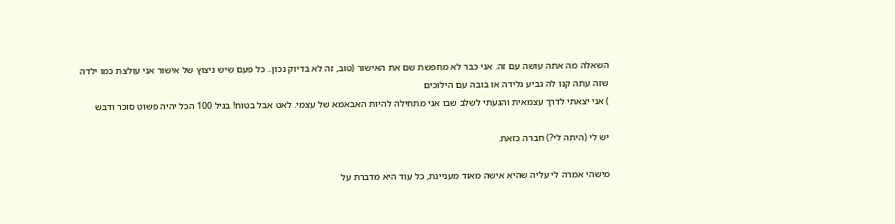השאלה מה אתה עושה עם זה. אני כבר לא מחפשת שם את האישור (טוב, זה לא בדיוק נכון.. כל פעם שיש ניצוץ של אישור אני עולצת כמו ילדה שזה עתה קנו לה גביע גלידה או בובה עם הילוכים
) אני יצאתי לדרך עצמאית והגעתי לשלב שבו אני מתחילה להיות האבאמא של עצמי. לאט אבל בטוח! בגיל 100 הכל יהיה פשוט סוכר ודבש

יש לי (היתה לי?) חברה כזאת.

מישהי אמרה לי עליה שהיא אישה מאוד מעניינת, כל עוד היא מדברת על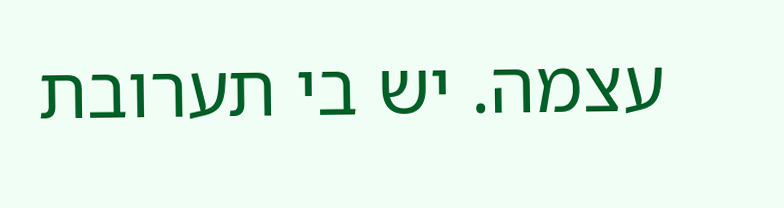עצמה. יש בי תערובת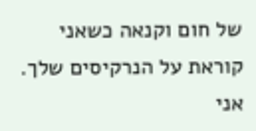של חום וקנאה כשאני קוראת על הנרקיסים שלך. אני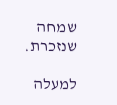שמחה שנזכרת.

למעלה